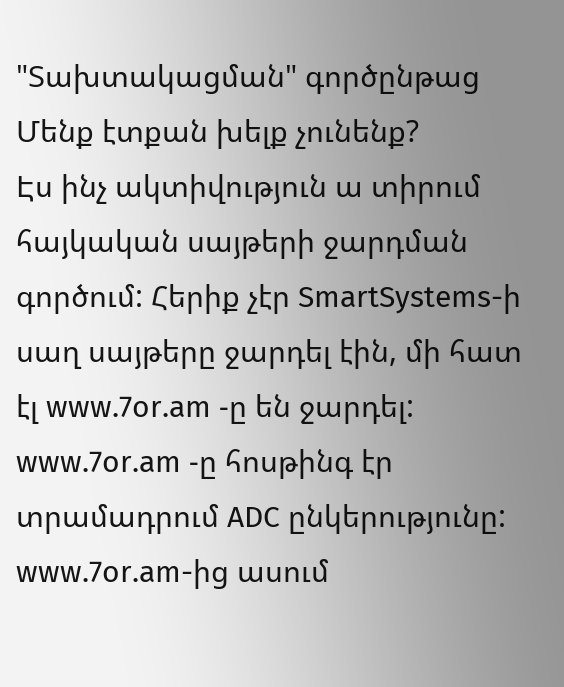"Տախտակացման" գործընթաց
Մենք էտքան խելք չունենք?
Էս ինչ ակտիվություն ա տիրում հայկական սայթերի ջարդման գործում: Հերիք չէր SmartSystems-ի սաղ սայթերը ջարդել էին, մի հատ էլ www.7or.am -ը են ջարդել: www.7or.am -ը հոսթինգ էր տրամադրում ADC ընկերությունը: www.7or.am-ից ասում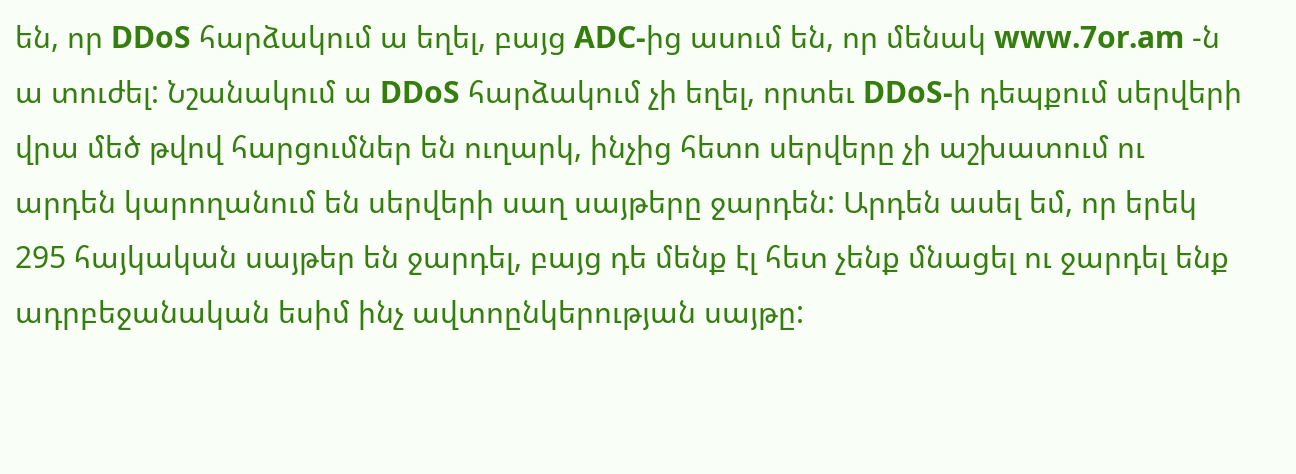են, որ DDoS հարձակում ա եղել, բայց ADC-ից ասում են, որ մենակ www.7or.am -ն ա տուժել: Նշանակում ա DDoS հարձակում չի եղել, որտեւ DDoS-ի դեպքում սերվերի վրա մեծ թվով հարցումներ են ուղարկ, ինչից հետո սերվերը չի աշխատում ու արդեն կարողանում են սերվերի սաղ սայթերը ջարդեն: Արդեն ասել եմ, որ երեկ 295 հայկական սայթեր են ջարդել, բայց դե մենք էլ հետ չենք մնացել ու ջարդել ենք ադրբեջանական եսիմ ինչ ավտոընկերության սայթը: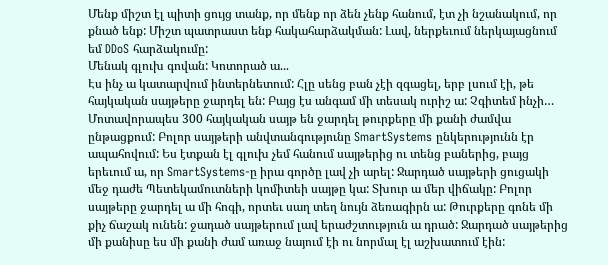Մենք միշտ էլ պիտի ցույց տանք, որ մենք որ ձեն չենք հանում, էտ չի նշանակում, որ քնած ենք: Միշտ պատրաստ ենք հակահարձակման: Լավ, ներքեւում ներկայացնում եմ DDoS հարձակումը:
Մենակ գլուխ գովան: Կոտորած ա...
Էս ինչ ա կատարվում ինտերնետում: Հլը սենց բան չէի զգացել, երբ լսում էի, թե հայկական սայթերը ջարդել են: Բայց էս անգամ մի տեսակ ուրիշ ա: Չգիտեմ ինչի… Մոտավորապես 300 հայկական սայթ են ջարդել թուրքերը մի քանի ժամվա ընթացքում: Բոլոր սայթերի անվտանգությունը SmartSystems ընկերությունն էր ապահովում: Ես էտքան էլ գլուխ չեմ հանում սայթերից ու տենց բաներից, բայց երեւում ա, որ SmartSystems-ը իրա գործը լավ չի արել: Ջարդած սայթերի ցուցակի մեջ դաժե Պետեկամուտների կոմիտեի սայթը կա: Տխուր ա մեր վիճակը: Բոլոր սայթերը ջարդել ա մի հոգի, որտեւ սաղ տեղ նույն ձեռագիրն ա: Թուրքերը գոնե մի քիչ ճաշակ ունեն: ջադած սայթերում լավ երաժշտություն ա դրած: Ջարդած սայթերից մի քանիսը ես մի քանի ժամ առաջ նայում էի ու նորմալ էլ աշխատում էին: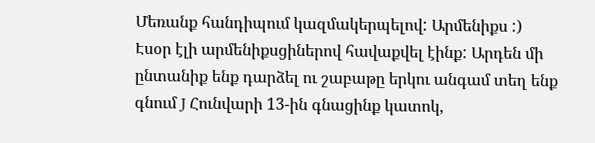Մեռանք հանդիպում կազմակերպելով: Արմենիքս :)
Էսօր էլի արմենիքսցիներով հավաքվել էինք: Արդեն մի ընտանիք ենք դարձել ու շաբաթը երկու անգամ տեղ ենք գնում J Հունվարի 13-ին գնացինք կատոկ,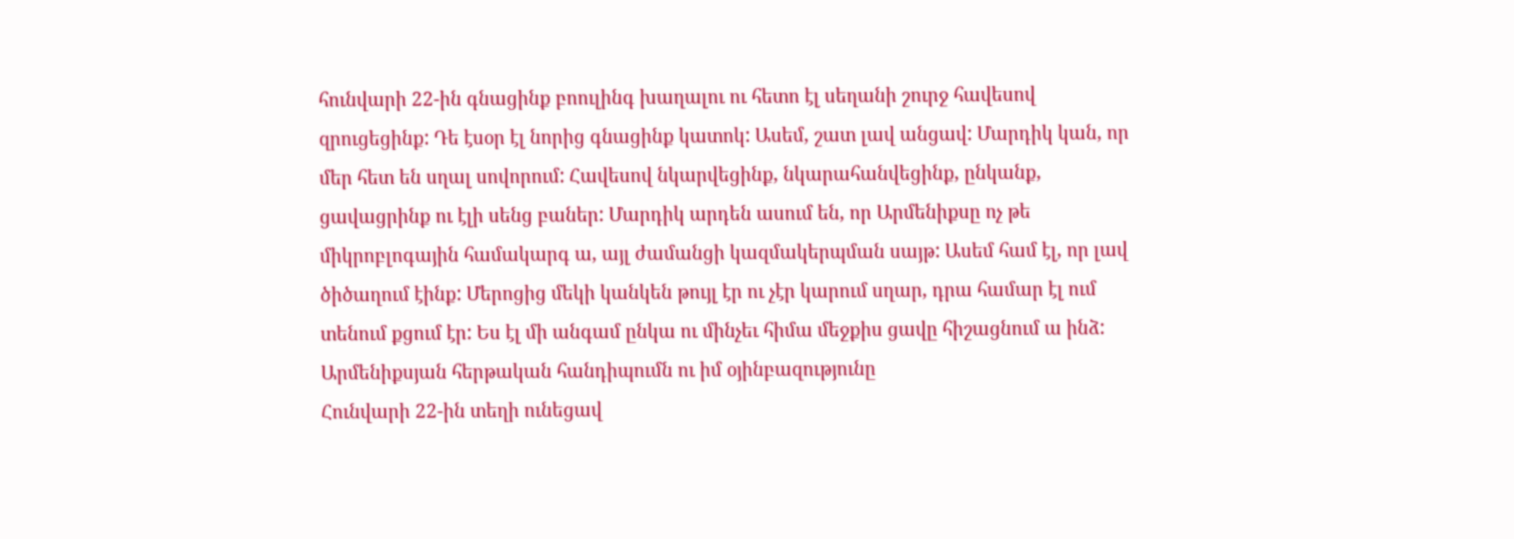հունվարի 22-ին գնացինք բոուլինգ խաղալու ու հետո էլ սեղանի շուրջ հավեսով զրուցեցինք: Դե էսօր էլ նորից գնացինք կատոկ: Ասեմ, շատ լավ անցավ: Մարդիկ կան, որ մեր հետ են սղալ սովորում: Հավեսով նկարվեցինք, նկարահանվեցինք, ընկանք, ցավացրինք ու էլի սենց բաներ: Մարդիկ արդեն ասում են, որ Արմենիքսը ոչ թե միկրոբլոգային համակարգ ա, այլ ժամանցի կազմակերպման սայթ: Ասեմ համ էլ, որ լավ ծիծաղում էինք: Մերոցից մեկի կանկեն թույլ էր ու չէր կարում սղար, դրա համար էլ ում տենում քցում էր: Ես էլ մի անգամ ընկա ու մինչեւ հիմա մեջքիս ցավը հիշացնում ա ինձ:
Արմենիքսյան հերթական հանդիպումն ու իմ օյինբազությունը
Հունվարի 22-ին տեղի ունեցավ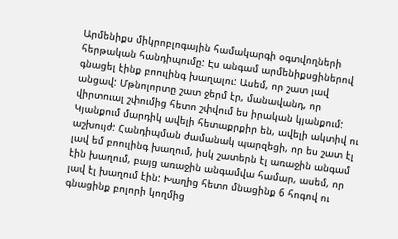Արմենիքս միկրոբլոգային համակարգի օգտվողների հերթական հանդիպումը: Էս անգամ արմենիքսցիներով գնացել էինք բոուլինգ խաղալու: Ասեմ, որ շատ լավ անցավ: Մթնոլորտը շատ ջերմ էր, մանավանդ, որ վիրտուալ շփումից հետո շփվում ես իրական կյանքում: Կյանքում մարդիկ ավելի հետաքրքիր են, ավելի ակտիվ ու աշխույժ: Հանդիպման ժամանակ պարզեցի, որ ես շատ էլ լավ եմ բոուլինգ խաղում, իսկ շատերն էլ առաջին անգամ էին խաղում, բայց առաջին անգամվա համար, ասեմ, որ լավ էլ խաղում էին: Խաղից հետո մնացինք 6 հոգով ու գնացինք բոլորի կողմից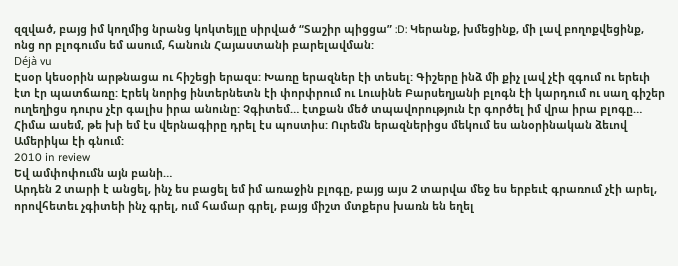զզված, բայց իմ կողմից նրանց կոկտեյլը սիրված “Տաշիր պիցցա” :D: Կերանք, խմեցինք, մի լավ բողոքվեցինք, ոնց որ բլոգումս եմ ասում, հանուն Հայաստանի բարելավման:
Déjà vu
Էսօր կեսօրին արթնացա ու հիշեցի երազս: Խառը երազներ էի տեսել: Գիշերը ինձ մի քիչ լավ չէի զգում ու երեւի էտ էր պատճառը: Էրեկ նորից ինտերնետն էի փորփրում ու Լուսինե Բարսեղյանի բլոգն էի կարդում ու սաղ գիշեր ուղեղիցս դուրս չէր գալիս իրա անունը: Չգիտեմ… էտքան մեծ տպավորություն էր գործել իմ վրա իրա բլոգը… Հիմա ասեմ, թե խի եմ էս վերնագիրը դրել էս պոստիս: Ուրեմն երազներիցս մեկում ես անօրինական ձեւով Ամերիկա էի գնում:
2010 in review
Եվ ամփոփումն այն բանի…
Արդեն 2 տարի է անցել, ինչ ես բացել եմ իմ առաջին բլոգը, բայց այս 2 տարվա մեջ ես երբեւէ գրառում չէի արել, որովհետեւ չգիտեի ինչ գրել, ում համար գրել, բայց միշտ մտքերս խառն են եղել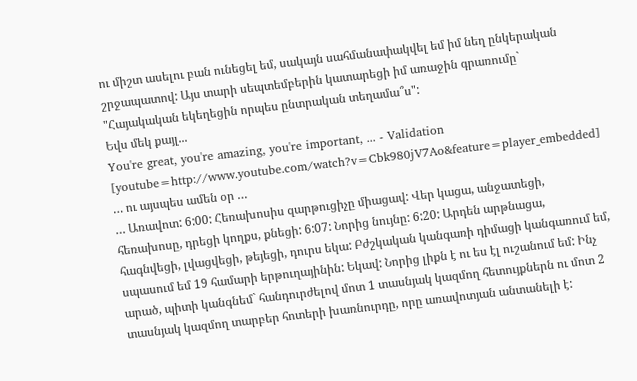ու միշտ ասելու բան ունեցել եմ, սակայն սահմանափակվել եմ իմ նեղ ընկերական շրջապատով: Այս տարի սեպտեմբերին կատարեցի իմ առաջին գրառումը` "Հայակական եկեղեցին որպես ընտրական տեղամա՞ս":
Եվս մեկ քայլ...
You're great, you're amazing, you're important, ... - Validation
[youtube=http://www.youtube.com/watch?v=Cbk980jV7Ao&feature=player_embedded]
… ու այսպես ամեն օր …
… Առավոտ: 6:00: Հեռախոսիս զարթուցիչը միացավ: Վեր կացա, անջատեցի, հեռախոսը, դրեցի կողքս, քնեցի: 6:07: Նորից նույնը: 6:20: Արդեն արթնացա, հագնվեցի, լվացվեցի, թեյեցի, դուրս եկա: Բժշկական կանգառի դիմացի կանգառում եմ, սպասում եմ 19 համարի երթուղայինին: Եկավ: Նորից լիքն է ու ես էլ ուշանում եմ: Ինչ արած, պիտի կանգնեմ` հանդուրժելով մոտ 1 տասնյակ կազմող հետույքներն ու մոտ 2 տասնյակ կազմող տարբեր հոտերի խառնուրդը, որը առավոտյան անտանելի է: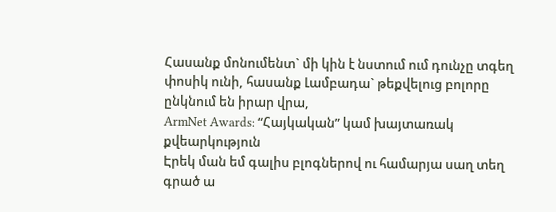Հասանք մոնումենտ` մի կին է նստում ում դունչը տգեղ փոսիկ ունի, հասանք Լամբադա` թեքվելուց բոլորը ընկնում են իրար վրա,
ArmNet Awards: “Հայկական” կամ խայտառակ քվեարկություն
Էրեկ ման եմ գալիս բլոգներով ու համարյա սաղ տեղ գրած ա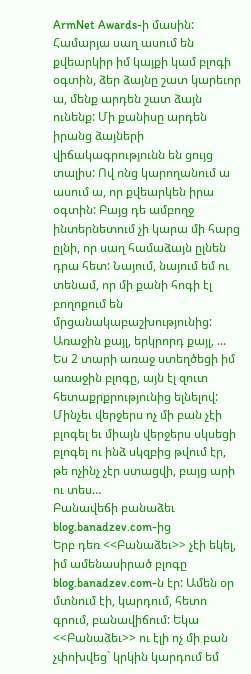ArmNet Awards-ի մասին: Համարյա սաղ ասում են քվեարկիր իմ կայքի կամ բլոգի օգտին, ձեր ձայնը շատ կարեւոր ա, մենք արդեն շատ ձայն ունենք: Մի քանիսը արդեն իրանց ձայների վիճակագրությունն են ցույց տալիս: Ով ոնց կարողանում ա ասում ա, որ քվեարկեն իրա օգտին: Բայց դե ամբողջ ինտերնետում չի կարա մի հարց ըլնի, որ սաղ համաձայն ըլնեն դրա հետ: Նայում, նայում եմ ու տենամ, որ մի քանի հոգի էլ բողոքում են մրցանակաբաշխությունից:
Առաջին քայլ, երկրորդ քայլ, ...
Ես 2 տարի առաջ ստեղծեցի իմ առաջին բլոգը, այն էլ զուտ հետաքրքրությունից ելնելով: Մինչեւ վերջերս ոչ մի բան չէի բլոգել եւ միայն վերջերս սկսեցի բլոգել ու ինձ սկզբից թվում էր, թե ոչինչ չէր ստացվի, բայց արի ու տես…
Բանավեճի բանաձեւ blog.banadzev.com-ից
Երբ դեռ <<Բանաձեւ>> չէի եկել, իմ ամենասիրած բլոգը blog.banadzev.com-ն էր: Ամեն օր մտնում էի, կարդում, հետո գրում, բանավիճում: Եկա <<Բանաձեւ>> ու էլի ոչ մի բան չփոխվեց` կրկին կարդում եմ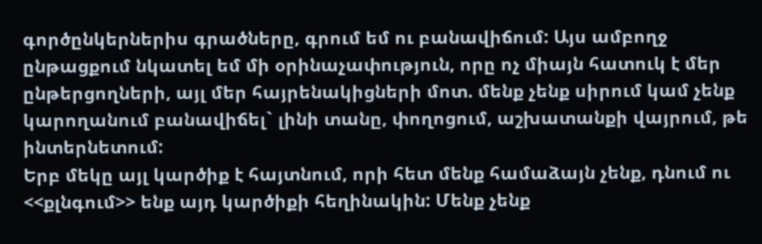գործընկերներիս գրածները, գրում եմ ու բանավիճում: Այս ամբողջ ընթացքում նկատել եմ մի օրինաչափություն, որը ոչ միայն հատուկ է մեր ընթերցողների, այլ մեր հայրենակիցների մոտ. մենք չենք սիրում կամ չենք կարողանում բանավիճել` լինի տանը, փողոցում, աշխատանքի վայրում, թե ինտերնետում:
Երբ մեկը այլ կարծիք է հայտնում, որի հետ մենք համաձայն չենք, դնում ու <<քլնգում>> ենք այդ կարծիքի հեղինակին: Մենք չենք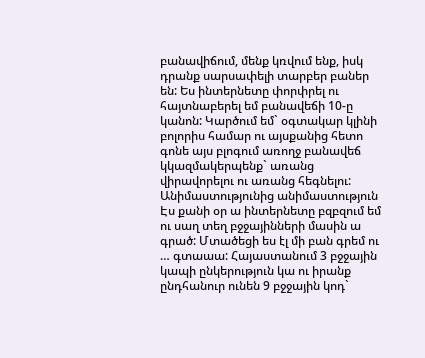բանավիճում, մենք կռվում ենք, իսկ դրանք սարսափելի տարբեր բաներ են: Ես ինտերնետը փորփրել ու հայտնաբերել եմ բանավեճի 10-ը կանոն: Կարծում եմ` օգտակար կլինի բոլորիս համար ու այսքանից հետո գոնե այս բլոգում առողջ բանավեճ կկազմակերպենք` առանց վիրավորելու ու առանց հեգնելու:
Անիմաստությունից անիմաստություն
Էս քանի օր ա ինտերնետը բզբզում եմ ու սաղ տեղ բջջայինների մասին ա գրած: Մտածեցի ես էլ մի բան գրեմ ու … գտաաա: Հայաստանում 3 բջջային կապի ընկերություն կա ու իրանք ընդհանուր ունեն 9 բջջային կոդ`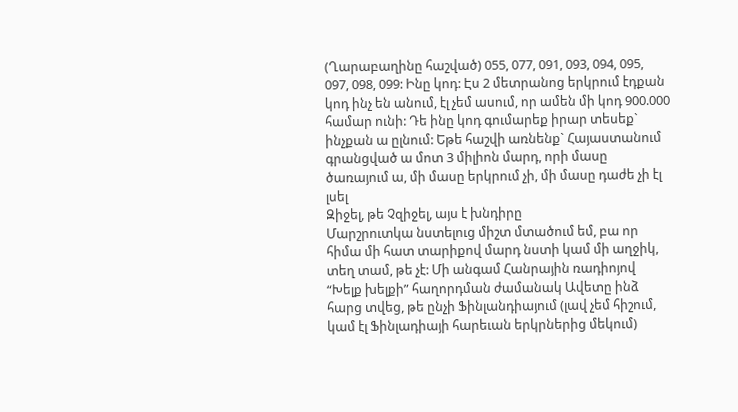(Ղարաբաղինը հաշված) 055, 077, 091, 093, 094, 095, 097, 098, 099: Ինը կոդ: Էս 2 մետրանոց երկրում էդքան կոդ ինչ են անում, էլ չեմ ասում, որ ամեն մի կոդ 900.000 համար ունի: Դե ինը կոդ գումարեք իրար տեսեք` ինչքան ա ըլնում: Եթե հաշվի առնենք` Հայաստանում գրանցված ա մոտ 3 միլիոն մարդ, որի մասը ծառայում ա, մի մասը երկրում չի, մի մասը դաժե չի էլ լսել
Զիջել, թե Չզիջել, այս է խնդիրը
Մարշրուտկա նստելուց միշտ մտածում եմ, բա որ հիմա մի հատ տարիքով մարդ նստի կամ մի աղջիկ, տեղ տամ, թե չէ: Մի անգամ Հանրային ռադիոյով “Խելք խելքի” հաղորդման ժամանակ Ավետը ինձ հարց տվեց, թե ընչի Ֆինլանդիայում (լավ չեմ հիշում, կամ էլ Ֆինլադիայի հարեւան երկրներից մեկում)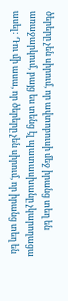ծերերը չեն սիրում, որ ավտոբուսի մեջ իրանց տեղ են առաջարկում, բայց ես տենց էլ պատասխանը չկարողացա ասել: Դու մի ասա, որ ծերերը չեն սիրում, որ իրանց տեղ են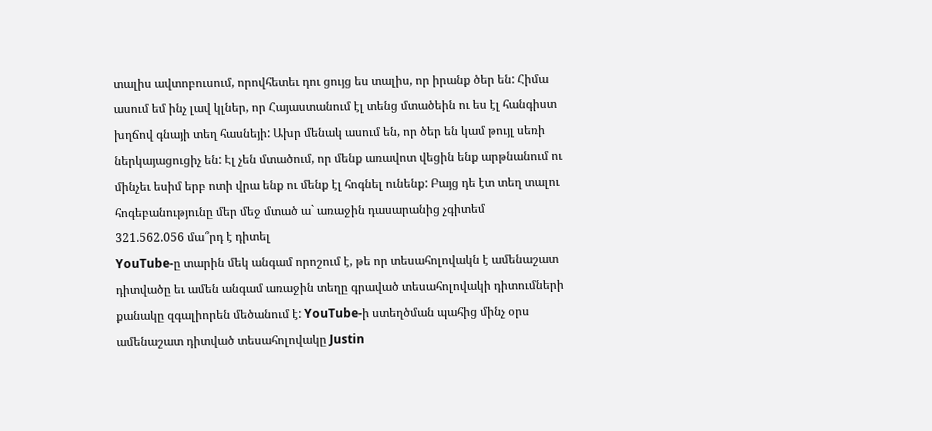տալիս ավտոբուսում, որովհետեւ դու ցույց ես տալիս, որ իրանք ծեր են: Հիմա ասում եմ ինչ լավ կլներ, որ Հայաստանում էլ տենց մտածեին ու ես էլ հանգիստ խղճով գնայի տեղ հասնեյի: Ախր մենակ ասում են, որ ծեր են կամ թույլ սեռի ներկայացուցիչ են: Էլ չեն մտածում, որ մենք առավոտ վեցին ենք արթնանում ու մինչեւ եսիմ երբ ոտի վրա ենք ու մենք էլ հոգնել ունենք: Բայց դե էտ տեղ տալու հոգեբանությունը մեր մեջ մտած ա` առաջին դասարանից չգիտեմ
321.562.056 մա՞րդ է դիտել
YouTube-ը տարին մեկ անգամ որոշում է, թե որ տեսահոլովակն է ամենաշատ դիտվածը եւ ամեն անգամ առաջին տեղը գրաված տեսահոլովակի դիտումների քանակը զգալիորեն մեծանում է: YouTube-ի ստեղծման պահից մինչ օրս ամենաշատ դիտված տեսահոլովակը Justin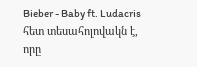Bieber - Baby ft. Ludacris հետ տեսահոլովակն է, որը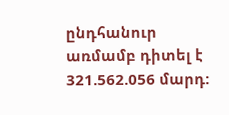ընդհանուր առմամբ դիտել է 321.562.056 մարդ: